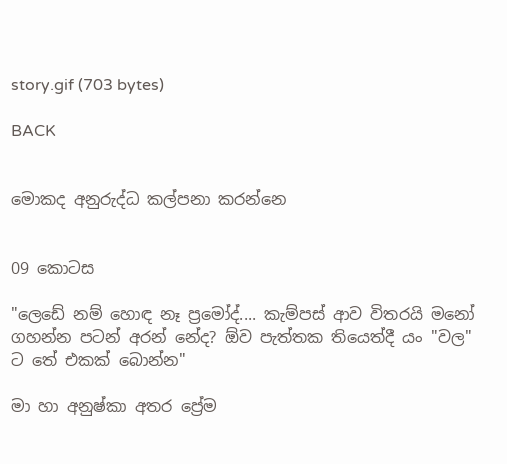story.gif (703 bytes)

BACK


මොකද අනුරුද්ධ කල්පනා කරන්නෙ


09 කොටස

"ලෙඩේ නම් හොඳ නෑ ප්‍රමෝද්.... කැම්පස්‌ ආව විතරයි මනෝ ගහන්න පටන් අරන් නේද? ඕව පැත්තක තියෙත්දී යං "වල" ට තේ එකක්‌ බොන්න"

මා හා අනුෂ්කා අතර ප්‍රේම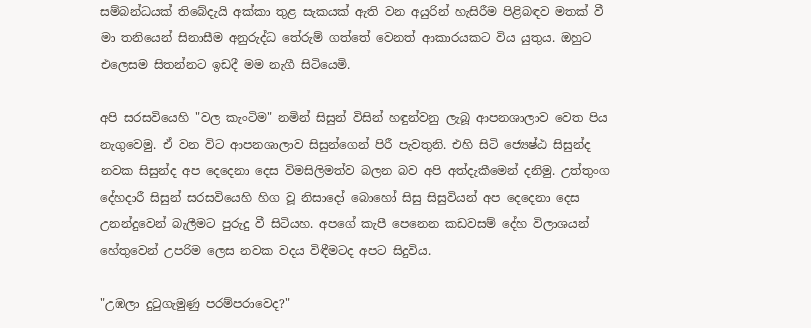සම්බන්ධයක්‌ තිබේදැයි අක්‌කා තුළ සැකයක්‌ ඇති වන අයුරින් හැසිරීම පිළිබඳව මතක්‌ වී මා තනියෙන් සිනාසීම අනුරුද්ධ තේරුම් ගත්තේ වෙනත් ආකාරයකට විය යුතුය. ඔහුට එලෙසම සිතන්නට ඉඩදී මම නැගී සිටියෙමි.

අපි සරසවියෙහි "වල කැංටිම" නමින් සිසුන් විසින් හඳුන්වනු ලැබූ ආපනශාලාව වෙත පිය නැගුවෙමු. ඒ වන විට ආපනශාලාව සිසුන්ගෙන් පිරී පැවතුනි. එහි සිටි ජ්‍යෙෂ්ඨ සිසුන්ද නවක සිසුන්ද අප දෙදෙනා දෙස විමසිලිමත්ව බලන බව අපි අත්දැකීමෙන් දනිමු. උත්තුංග දේහදාරී සිසුන් සරසවියෙහි හිග වූ නිසාදෝ බොහෝ සිසු සිසුවියන් අප දෙදෙනා දෙස උනන්දුවෙන් බැලීමට පුරුදු වී සිටියහ. අපගේ කැපී පෙනෙන කඩවසම් දේහ විලාශයන් හේතුවෙන් උපරිම ලෙස නවක වදය විඳීමටද අපට සිදුවිය.

"උඹලා දුටුගැමුණු පරම්පරාවෙද?"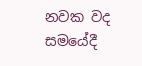නවක වද සමයේදී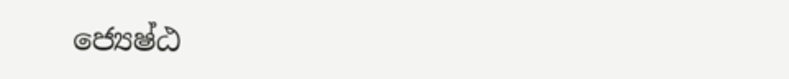ජ්‍යෙෂ්ඨ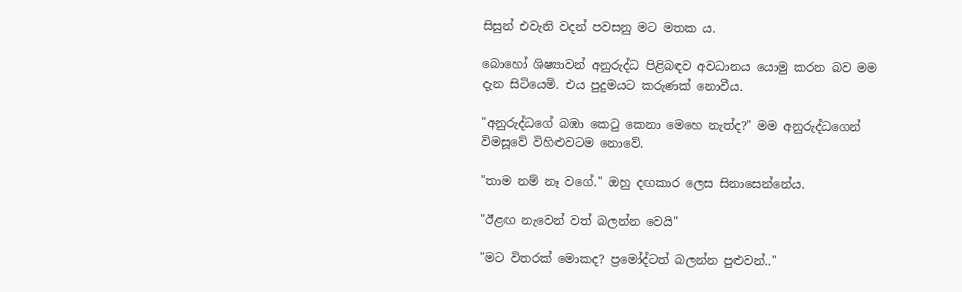සිසුන් එවැනි වදන් පවසනු මට මතක ය.

බොහෝ ශිෂ්‍යාවන් අනුරුද්ධ පිළිබඳව අවධානය යොමු කරන බව මම දැන සිටියෙමි. එය පුදුමයට කරුණක්‌ නොවීය.

"අනුරුද්ධගේ බඹා කෙටු කෙනා මෙහෙ නැත්ද?" මම අනුරුද්ධගෙන් විමසූවේ විහිළුවටම නොවේ.

"තාම නම් නෑ වගේ." ඔහු දඟකාර ලෙස සිනාසෙන්නේය.

"ඊළඟ නැවෙන් වත් බලන්න වෙයි"

"මට විතරක්‌ මොකද? ප්‍රමෝද්ටත් බලන්න පුළුවන්.."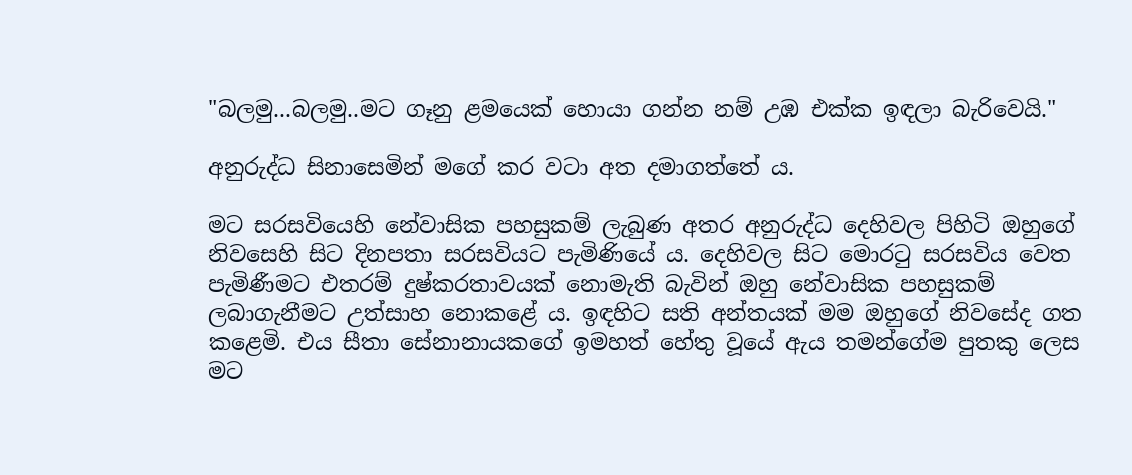"බලමු...බලමු..මට ගෑනු ළමයෙක්‌ හොයා ගන්න නම් උඹ එක්‌ක ඉඳලා බැරිවෙයි."

අනුරුද්ධ සිනාසෙමින් මගේ කර වටා අත දමාගත්තේ ය.

මට සරසවියෙහි නේවාසික පහසුකම් ලැබුණ අතර අනුරුද්ධ දෙහිවල පිහිටි ඔහුගේ නිවසෙහි සිට දිනපතා සරසවියට පැමිණියේ ය. දෙහිවල සිට මොරටු සරසවිය වෙත පැමිණීමට එතරම් දුෂ්කරතාවයක්‌ නොමැති බැවින් ඔහු නේවාසික පහසුකම් ලබාගැනීමට උත්සාහ නොකළේ ය. ඉඳහිට සති අන්තයක්‌ මම ඔහුගේ නිවසේද ගත කළෙමි. එය සීතා සේනානායකගේ ඉමහත් හේතු වූයේ ඇය තමන්ගේම පුතකු ලෙස මට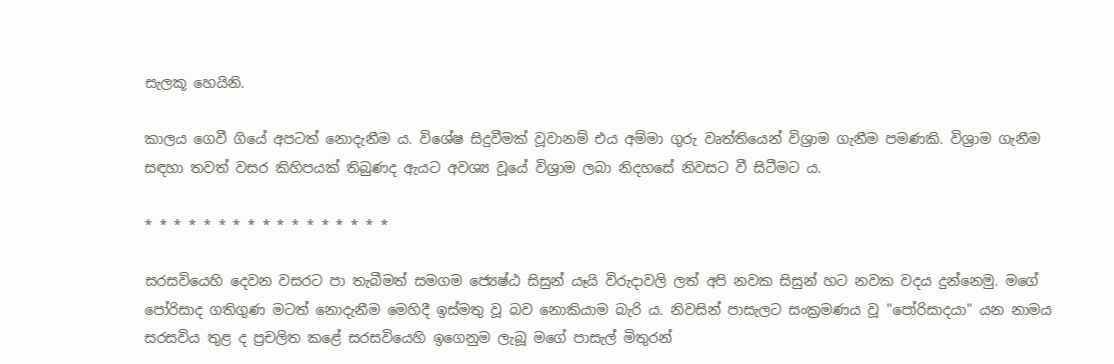සැලකූ හෙයිනි.

කාලය ගෙවී ගියේ අපටත් නොදැනීම ය. විශේෂ සිදුවීමක්‌ වූවානම් එය අම්මා ගුරු වෘත්තියෙන් විශ්‍රාම ගැනීම පමණකි. විශ්‍රාම ගැනීම සඳහා තවත් වසර කිහිපයක්‌ තිබුණද ඇයට අවශ්‍ය වූයේ විශ්‍රාම ලබා නිදහසේ නිවසට වී සිටීමට ය.

* * * * * * * * * * * * * * * * *

සරසවියෙහි දෙවන වසරට පා තැබීමත් සමගම ජ්‍යෙෂ්ඨ සිසුන් යෑයි විරුදාවලි ලත් අපි නවක සිසුන් හට නවක වදය දුන්නෙමු. මගේ පෝරිසාද ගතිගුණ මටත් නොදැනීම මෙහිදී ඉස්‌මතු වූ බව නොකියාම බැරි ය. නිවසින් පාසැලට සංක්‍රමණය වූ "පෝරිසාදයා" යන නාමය සරසවිය තුළ ද ප්‍රචලිත කළේ සරසවියෙහි ඉගෙනුම ලැබූ මගේ පාසැල් මිතුරන්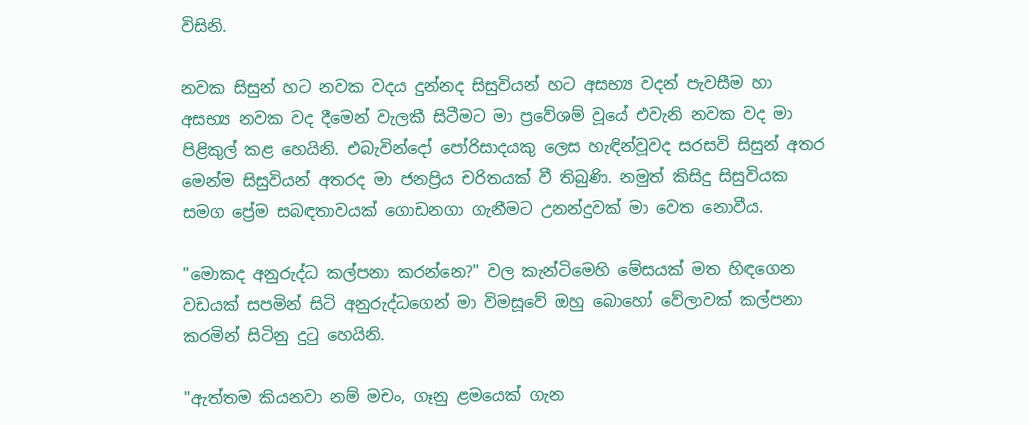විසිනි.

නවක සිසුන් හට නවක වදය දුන්නද සිසුවියන් හට අසභ්‍ය වදන් පැවසීම හා අසභ්‍ය නවක වද දීමෙන් වැලකී සිටීමට මා ප්‍රවේශම් වූයේ එවැනි නවක වද මා පිළිකුල් කළ හෙයිනි. එබැවින්දෝ පෝරිසාදයකු ලෙස හැඳින්වූවද සරසවි සිසුන් අතර මෙන්ම සිසුවියන් අතරද මා ජනප්‍රිය චරිතයක්‌ වී තිබුණි. නමුත් කිසිදු සිසුවියක සමග ප්‍රේම සබඳතාවයක්‌ ගොඩනගා ගැනීමට උනන්දුවක්‌ මා වෙත නොවීය.

"මොකද අනුරුද්ධ කල්පනා කරන්නෙ?" වල කැන්ටිමෙහි මේසයක්‌ මත හිඳගෙන වඩයක්‌ සපමින් සිටි අනුරුද්ධගෙන් මා විමසූවේ ඔහු බොහෝ වේලාවක්‌ කල්පනා කරමින් සිටිනු දුටු හෙයිනි.

"ඇත්තම කියනවා නම් මචං, ගෑනු ළමයෙක්‌ ගැන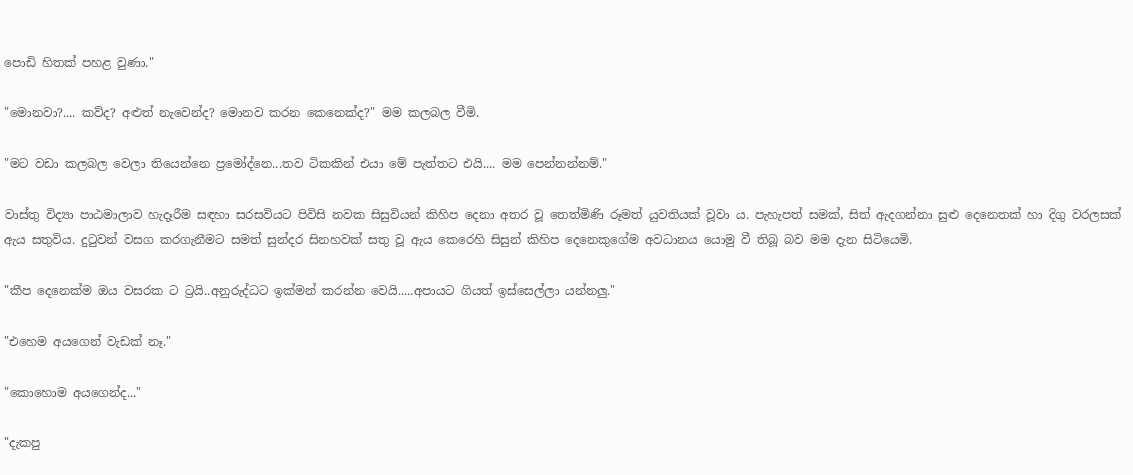පොඩි හිතක්‌ පහළ වුණා."

"මොනවා?.... කව්ද? අළුත් නැවෙන්ද? මොනව කරන කෙනෙක්‌ද?" මම කලබල වීමි.

"මට වඩා කලබල වෙලා තියෙන්නෙ ප්‍රමෝද්නෙ...තව ටිකකින් එයා මේ පැත්තට එයි.... මම පෙන්නන්නම්."

වාස්‌තු විද්‍යා පාඨමාලාව හැදෑරීම සඳහා සරසවියට පිවිසි නවක සිසුවියන් කිහිප දෙනා අතර වූ තෙත්මිණි රූමත් යුවතියක්‌ වූවා ය. පැහැපත් සමක්‌, සිත් ඇදගන්නා සුළු දෙනෙතක්‌ හා දිගු වරලසක්‌ ඇය සතුවිය. දුටුවන් වසග කරගැනීමට සමත් සුන්දර සිනහවක්‌ සතු වූ ඇය කෙරෙහි සිසුන් කිහිප දෙනෙකුගේම අවධානය යොමු වී තිබූ බව මම දැන සිටියෙමි.

"කීප දෙනෙක්‌ම ඔය වසරක ට ට්‍රයි..අනුරුද්ධට ඉක්‌මන් කරන්න වෙයි.....අපායට ගියත් ඉස්‌සෙල්ලා යන්නලු."

"එහෙම අයගෙන් වැඩක්‌ නෑ."

"කොහොම අයගෙන්ද..."

"දැකපු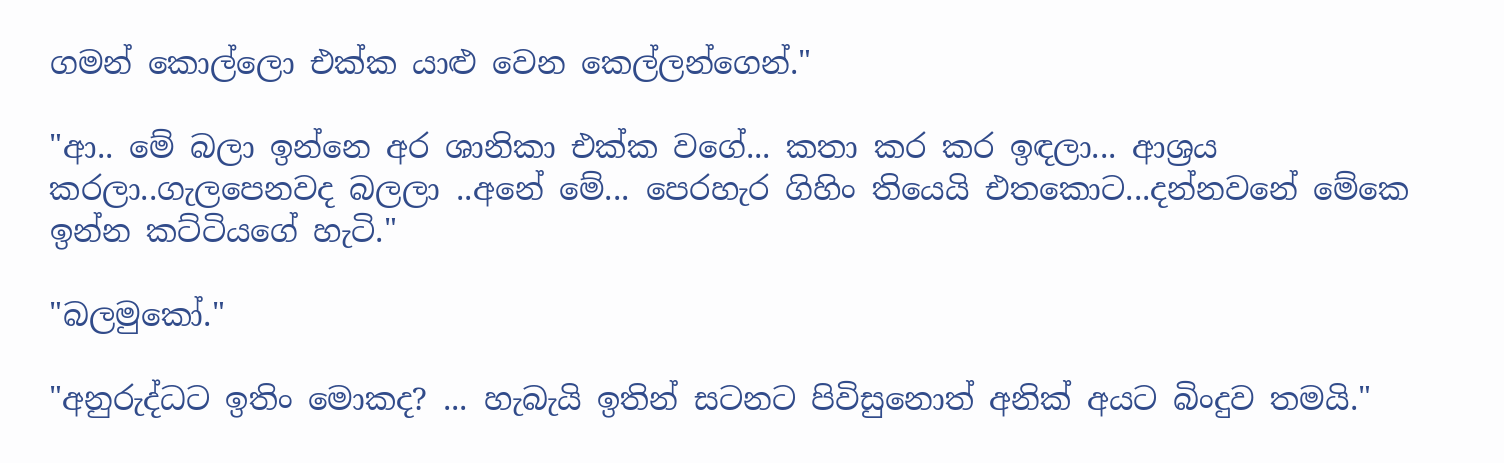ගමන් කොල්ලො එක්‌ක යාළු වෙන කෙල්ලන්ගෙන්."

"ආ.. මේ බලා ඉන්නෙ අර ශානිකා එක්‌ක වගේ... කතා කර කර ඉඳලා... ආශ්‍රය කරලා..ගැලපෙනවද බලලා ..අනේ මේ... පෙරහැර ගිහිං තියෙයි එතකොට...දන්නවනේ මේකෙ ඉන්න කට්‌ටියගේ හැටි."

"බලමුකෝ."

"අනුරුද්ධට ඉතිං මොකද? ... හැබැයි ඉතින් සටනට පිවිසුනොත් අනික්‌ අයට බිංදුව තමයි."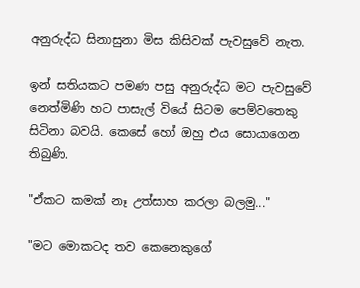අනුරුද්ධ සිනාසුනා මිස කිසිවක්‌ පැවසුවේ නැත.

ඉන් සතියකට පමණ පසු අනුරුද්ධ මට පැවසුවේ නෙත්මිණි හට පාසැල් වියේ සිටම පෙම්වතෙකු සිටිනා බවයි. කෙසේ හෝ ඔහු එය සොයාගෙන තිබුණි.

"ඒකට කමක්‌ නෑ උත්සාහ කරලා බලමු..."

"මට මොකටද තව කෙනෙකුගේ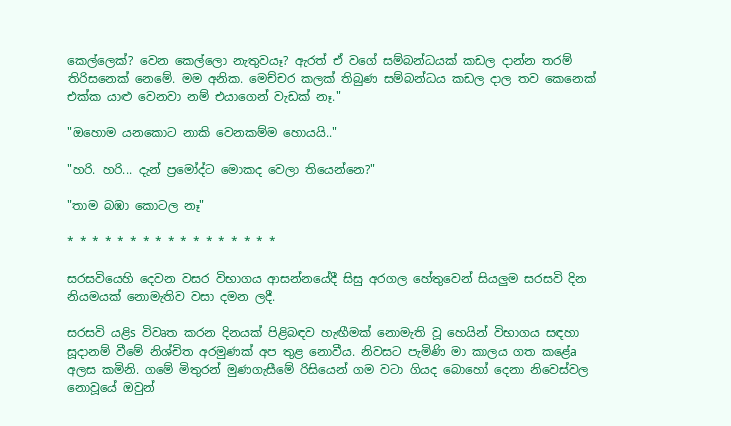කෙල්ලෙක්‌? වෙන කෙල්ලො නැතුවයෑ? ඇරත් ඒ වගේ සම්බන්ධයක්‌ කඩල දාන්න තරම් තිරිසනෙක්‌ නෙමේ. මම අනික. මෙච්චර කලක්‌ තිබුණ සම්බන්ධය කඩල දාල තව කෙනෙක්‌ එක්‌ක යාළු වෙනවා නම් එයාගෙන් වැඩක්‌ නෑ."

"ඔහොම යනකොට නාකි වෙනකම්ම හොයයි.."

"හරි. හරි... දැන් ප්‍රමෝද්ට මොකද වෙලා තියෙන්නෙ?"

"තාම බඹා කොටල නෑ"

* * * * * * * * * * * * * * * * *

සරසවියෙහි දෙවන වසර විභාගය ආසන්නයේදී සිසු අරගල හේතුවෙන් සියලුම සරසවි දින නියමයක්‌ නොමැතිව වසා දමන ලදී.

සරසවි යළිs විවෘත කරන දිනයක්‌ පිළිබඳව හැඟීමක්‌ නොමැති වූ හෙයින් විභාගය සඳහා සූදානම් වීමේ නිශ්චිත අරමුණක්‌ අප තුළ නොවීය. නිවසට පැමිණි මා කාලය ගත කළේa අලස කමිනි. ගමේ මිතුරන් මුණගැසීමේ රිසියෙන් ගම වටා ගියද බොහෝ දෙනා නිවෙස්‌වල නොවූයේ ඔවුන්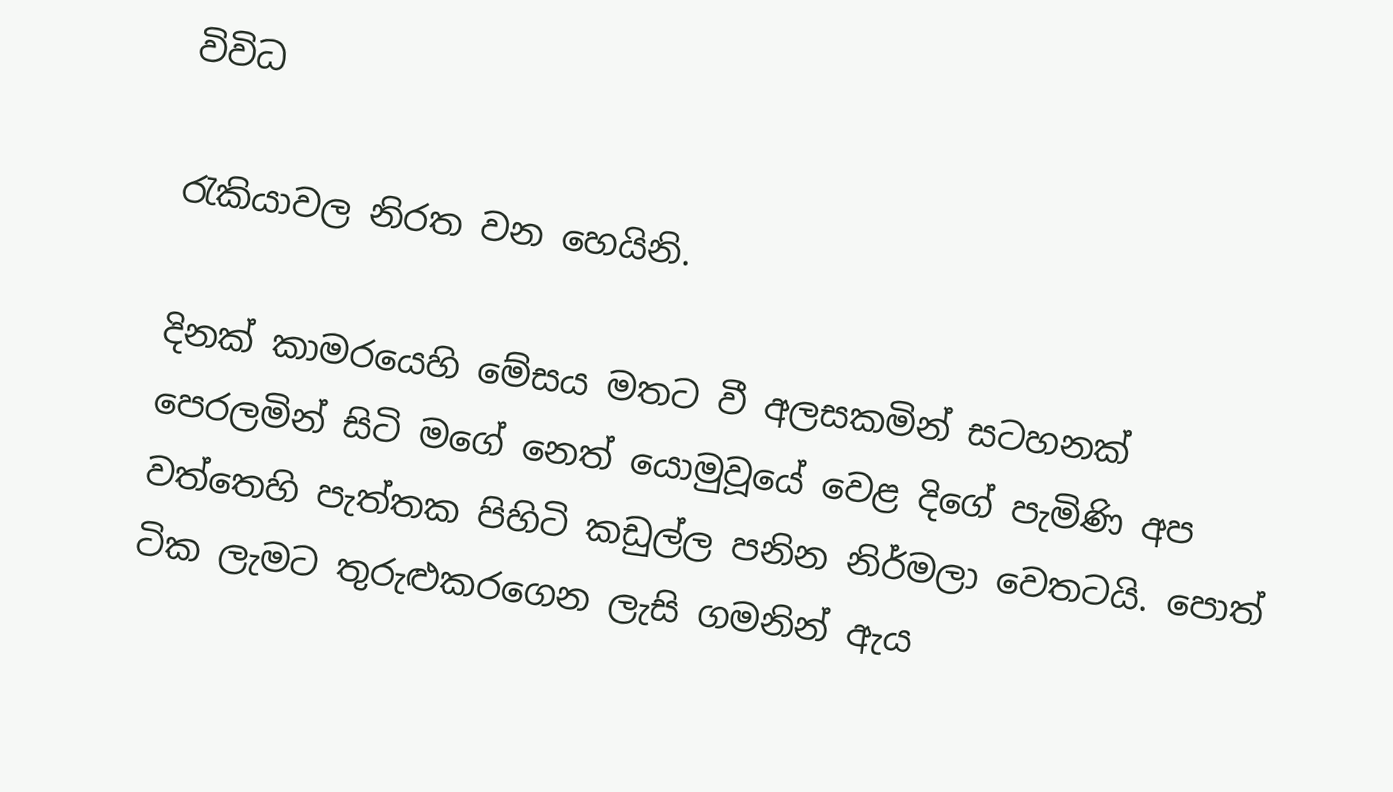විවිධ

රැකියාවල නිරත වන හෙයිනි.

දිනක්‌ කාමරයෙහි මේසය මතට වී අලසකමින් සටහනක්‌ පෙරලමින් සිටි මගේ නෙත් යොමුවූයේ වෙළ දිගේ පැමිණි අප වත්තෙහි පැත්තක පිහිටි කඩුල්ල පනින නිර්මලා වෙතටයි. පොත් ටික ලැමට තුරුළුකරගෙන ලැසි ගමනින් ඇය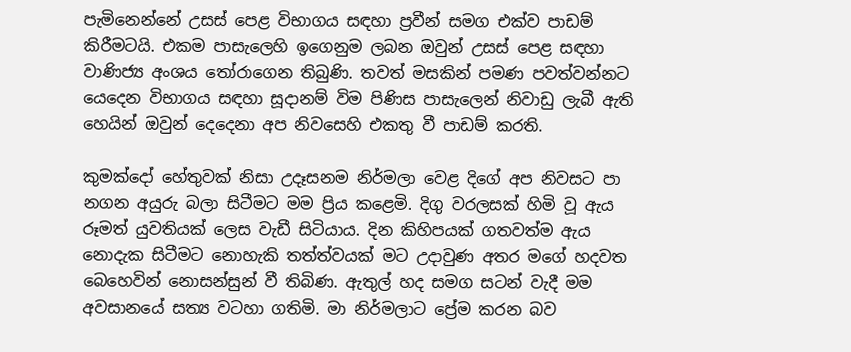පැමිනෙන්නේ උසස්‌ පෙළ විභාගය සඳහා ප්‍රවීන් සමග එක්‌ව පාඩම් කිරීමටයි. එකම පාසැලෙහි ඉගෙනුම ලබන ඔවුන් උසස්‌ පෙළ සඳහා වාණිජ්‍ය අංශය තෝරාගෙන තිබුණි. තවත් මසකින් පමණ පවත්වන්නට යෙදෙන විභාගය සඳහා සූදානම් විම පිණිස පාසැලෙන් නිවාඩු ලැබී ඇති හෙයින් ඔවුන් දෙදෙනා අප නිවසෙහි එකතු වී පාඩම් කරති.

කුමක්‌දෝ හේතුවක්‌ නිසා උදෑසනම නිර්මලා වෙළ දිගේ අප නිවසට පා නගන අයුරු බලා සිටීමට මම ප්‍රිය කළෙමි. දිගු වරලසක්‌ හිමි වූ ඇය රූමත් යුවතියක්‌ ලෙස වැඩී සිටියාය. දින කිහිපයක්‌ ගතවත්ම ඇය නොදැක සිටීමට නොහැකි තත්ත්වයක්‌ මට උදාවුණ අතර මගේ හදවත බෙහෙවින් නොසන්සුන් වී තිබිණ. ඇතුල් හද සමග සටන් වැදී මම අවසානයේ සත්‍ය වටහා ගතිමි. මා නිර්මලාට ප්‍රේම කරන බව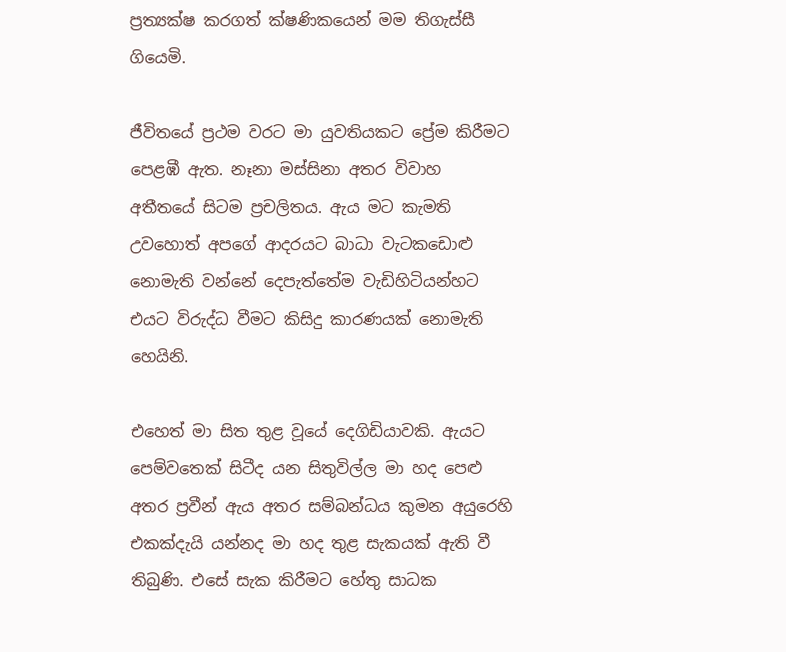ප්‍රත්‍යක්‌ෂ කරගත් ක්‌ෂණිකයෙන් මම තිගැස්‌සී ගියෙමි.

ජීවිතයේ ප්‍රථම වරට මා යුවතියකට ප්‍රේම කිරීමට පෙළඹී ඇත. නෑනා මස්‌සිනා අතර විවාහ අතීතයේ සිටම ප්‍රචලිතය. ඇය මට කැමති උවහොත් අපගේ ආදරයට බාධා වැටකඩොළු නොමැති වන්නේ දෙපැත්තේම වැඩිහිටියන්හට එයට විරුද්ධ වීමට කිසිදු කාරණයක්‌ නොමැති හෙයිනි.

එහෙත් මා සිත තුළ වූයේ දෙගිඩියාවකි. ඇයට පෙම්වතෙක්‌ සිටීද යන සිතුවිල්ල මා හද පෙළු අතර ප්‍රවීන් ඇය අතර සම්බන්ධය කුමන අයුරෙහි එකක්‌දැයි යන්නද මා හද තුළ සැකයක්‌ ඇති වී තිබුණි. එසේ සැක කිරීමට හේතු සාධක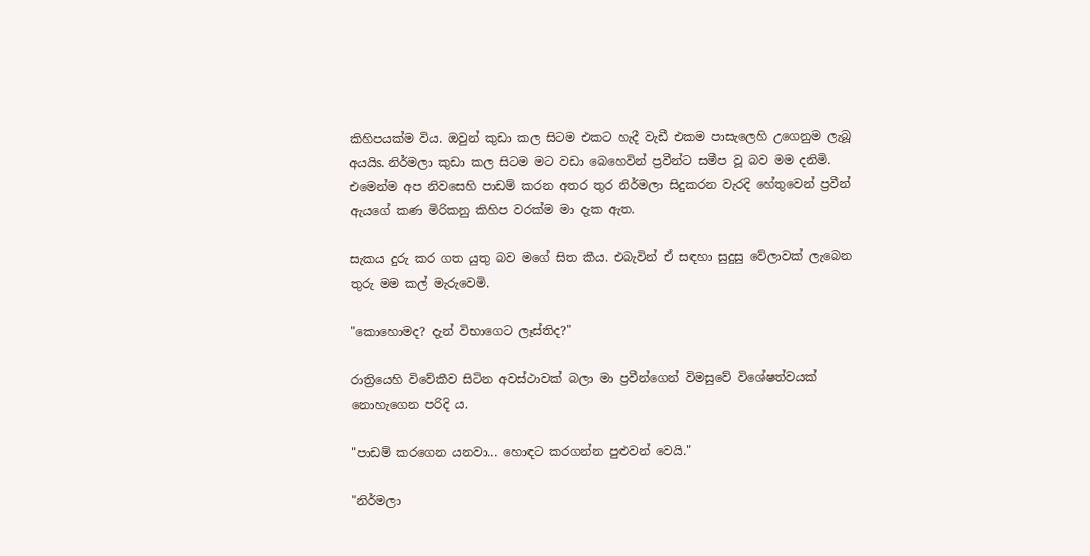කිහිපයක්‌ම විය. ඔවුන් කුඩා කල සිටම එකට හැදී වැඩී එකම පාසැලෙහි උගෙනුම ලැබූ අයයිs. නිර්මලා කුඩා කල සිටම මට වඩා බෙහෙවින් ප්‍රවීන්ට සමීප වූ බව මම දනිමි. එමෙන්ම අප නිවසෙහි පාඩම් කරන අතර තුර නිර්මලා සිදුකරන වැරදි හේතුවෙන් ප්‍රවීන් ඇයගේ කණ මිරිකනු කිහිප වරක්‌ම මා දැක ඇත.

සැකය දුරු කර ගත යුතු බව මගේ සිත කීය. එබැවින් ඒ සඳහා සුදුසු වේලාවක්‌ ලැබෙන තුරු මම කල් මැරුවෙමි.

"කොහොමද? දැන් විභාගෙට ලෑස්‌තිද?"

රාත්‍රියෙහි විවේකීව සිටින අවස්‌ථාවක්‌ බලා මා ප්‍රවීන්ගෙන් විමසුවේ විශේෂත්වයක්‌ නොහැගෙන පරිදි ය.

"පාඩම් කරගෙන යනවා... හොඳට කරගන්න පුළුවන් වෙයි."

"නිර්මලා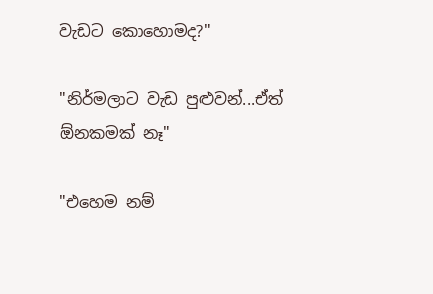වැඩට කොහොමද?"

"නිර්මලාට වැඩ පුළුවන්...ඒත් ඕනකමක්‌ නෑ"

"එහෙම නම්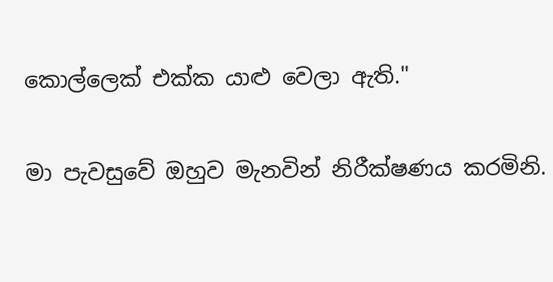කොල්ලෙක්‌ එක්‌ක යාළු වෙලා ඇති."

මා පැවසුවේ ඔහුව මැනවින් නිරීක්‌ෂණය කරමිනි.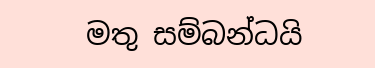මතු සම්බන්ධයි